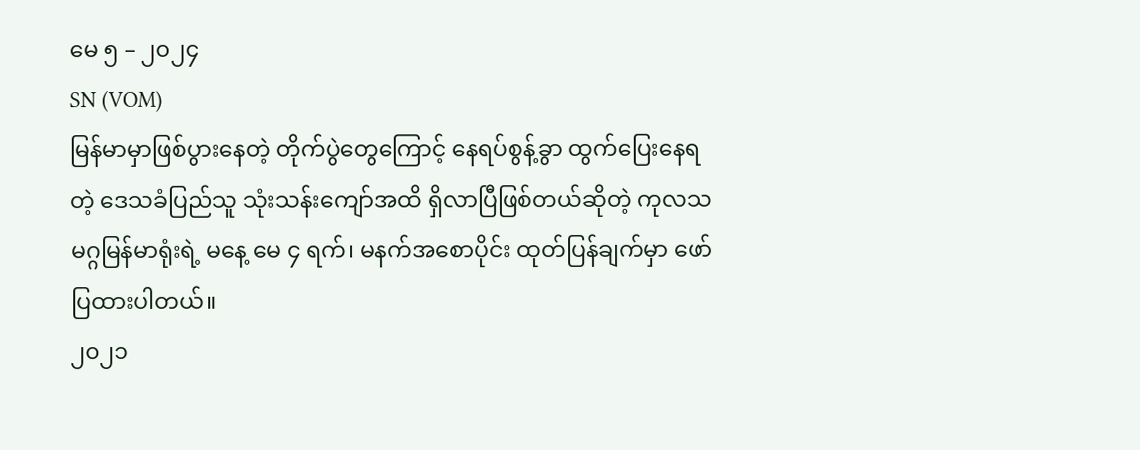မေ ၅ – ၂၀၂၄
SN (VOM)
မြန်မာမှာဖြစ်ပွားနေတဲ့ တိုက်ပွဲတွေကြောင့် နေရပ်စွန့်ခွာ ထွက်ပြေးနေရတဲ့ ဒေသခံပြည်သူ သုံးသန်းကျော်အထိ ရှိလာပြီဖြစ်တယ်ဆိုတဲ့ ကုလသမဂ္ဂမြန်မာရုံးရဲ့ မနေ့ မေ ၄ ရက်၊ မနက်အစောပိုင်း ထုတ်ပြန်ချက်မှာ ဖော်ပြထားပါတယ်။
၂၀၂၁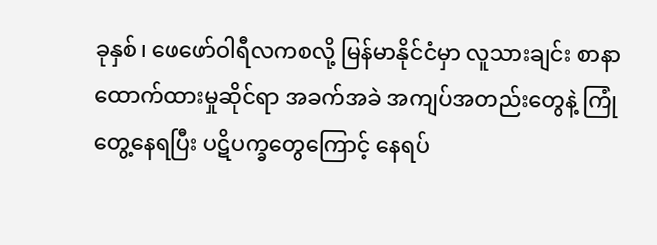ခုနှစ်၊ ဖေဖော်ဝါရီလကစလို့ မြန်မာနိုင်ငံမှာ လူသားချင်း စာနာထောက်ထားမှုဆိုင်ရာ အခက်အခဲ အကျပ်အတည်းတွေနဲ့ ကြုံတွေ့နေရပြီး ပဋိပက္ခတွေကြောင့် နေရပ်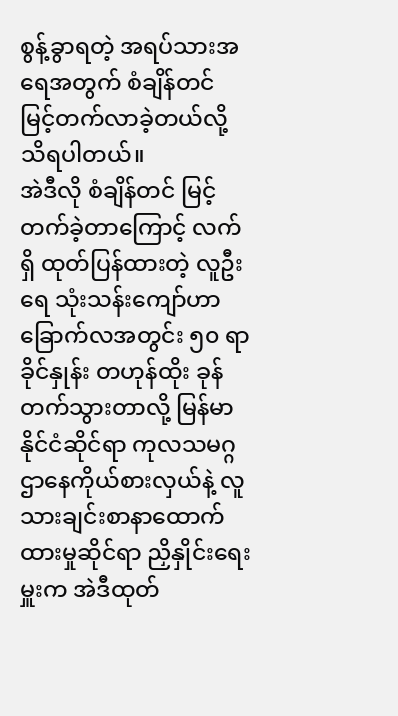စွန့်ခွာရတဲ့ အရပ်သားအရေအတွက် စံချိန်တင် မြင့်တက်လာခဲ့တယ်လို့ သိရပါတယ်။
အဲဒီလို စံချိန်တင် မြင့်တက်ခဲ့တာကြောင့် လက်ရှိ ထုတ်ပြန်ထားတဲ့ လူဦးရေ သုံးသန်းကျော်ဟာ ခြောက်လအတွင်း ၅၀ ရာခိုင်နှုန်း တဟုန်ထိုး ခုန်တက်သွားတာလို့ မြန်မာနိုင်ငံဆိုင်ရာ ကုလသမဂ္ဂ ဌာနေကိုယ်စားလှယ်နဲ့ လူသားချင်းစာနာထောက်ထားမှုဆိုင်ရာ ညှိနှိုင်းရေးမှူးက အဲဒီထုတ်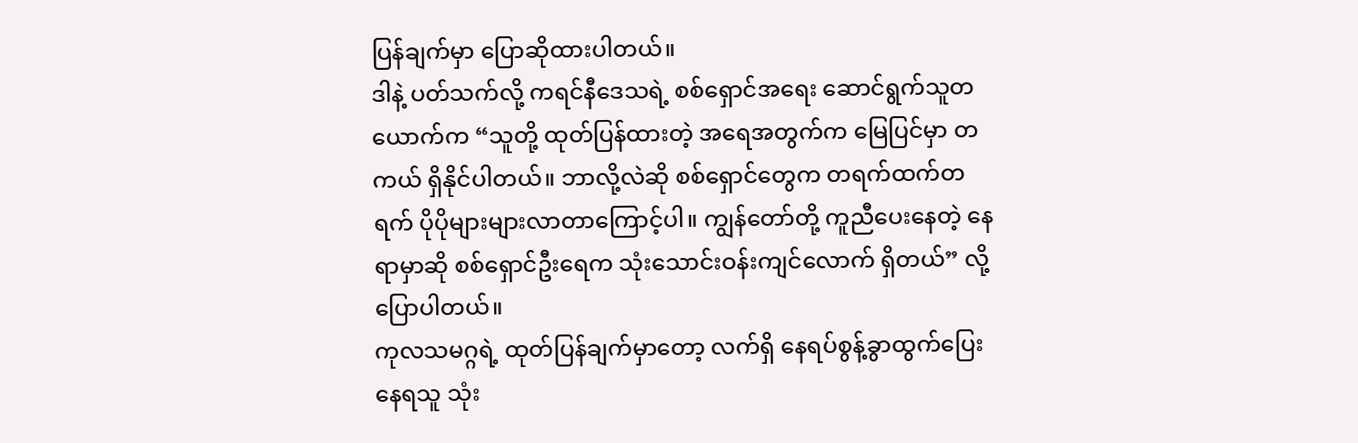ပြန်ချက်မှာ ပြောဆိုထားပါတယ်။
ဒါနဲ့ ပတ်သက်လို့ ကရင်နီဒေသရဲ့ စစ်ရှောင်အရေး ဆောင်ရွက်သူတယောက်က “သူတို့ ထုတ်ပြန်ထားတဲ့ အရေအတွက်က မြေပြင်မှာ တကယ် ရှိနိုင်ပါတယ်။ ဘာလို့လဲဆို စစ်ရှောင်တွေက တရက်ထက်တရက် ပိုပိုများများလာတာကြောင့်ပါ။ ကျွန်တော်တို့ ကူညီပေးနေတဲ့ နေရာမှာဆို စစ်ရှောင်ဦးရေက သုံးသောင်းဝန်းကျင်လောက် ရှိတယ်” လို့ ပြောပါတယ်။
ကုလသမဂ္ဂရဲ့ ထုတ်ပြန်ချက်မှာတော့ လက်ရှိ နေရပ်စွန့်ခွာထွက်ပြေးနေရသူ သုံး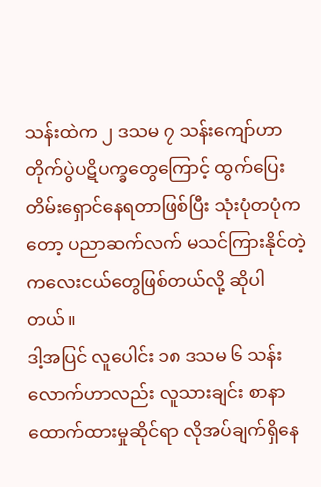သန်းထဲက ၂ ဒသမ ၇ သန်းကျော်ဟာ တိုက်ပွဲပဋိပက္ခတွေကြောင့် ထွက်ပြေးတိမ်းရှောင်နေရတာဖြစ်ပြီး သုံးပုံတပုံကတော့ ပညာဆက်လက် မသင်ကြားနိုင်တဲ့ ကလေးငယ်တွေဖြစ်တယ်လို့ ဆိုပါတယ်။
ဒါ့အပြင် လူပေါင်း ၁၈ ဒသမ ၆ သန်းလောက်ဟာလည်း လူသားချင်း စာနာထောက်ထားမှုဆိုင်ရာ လိုအပ်ချက်ရှိနေ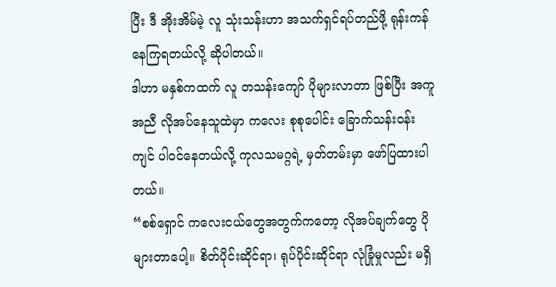ပြီး ဒီ အိုးအိမ်မဲ့ လူ သုံးသန်းဟာ အသက်ရှင်ရပ်တည်ဖို့ ရုန်းကန်နေကြရတယ်လို့ ဆိုပါတယ်။
ဒါဟာ မနှစ်ကထက် လူ တသန်းကျော် ပိုများလာတာ ဖြစ်ပြီး အကူအညီ လိုအပ်နေသူထဲမှာ ကလေး စုစုပေါင်း ခြောက်သန်းဝန်းကျင် ပါဝင်နေတယ်လို့ ကုလသမဂ္ဂရဲ့ မှတ်တမ်းမှာ ဖော်ပြထားပါတယ်။
“စစ်ရှောင် ကလေးငယ်တွေအတွက်ကတော့ လိုအပ်ချက်တွေ ပိုများတာပေါ့။ စိတ်ပိုင်းဆိုင်ရာ၊ ရုပ်ပိုင်းဆိုင်ရာ လုံခြုံမှုလည်း မရှိ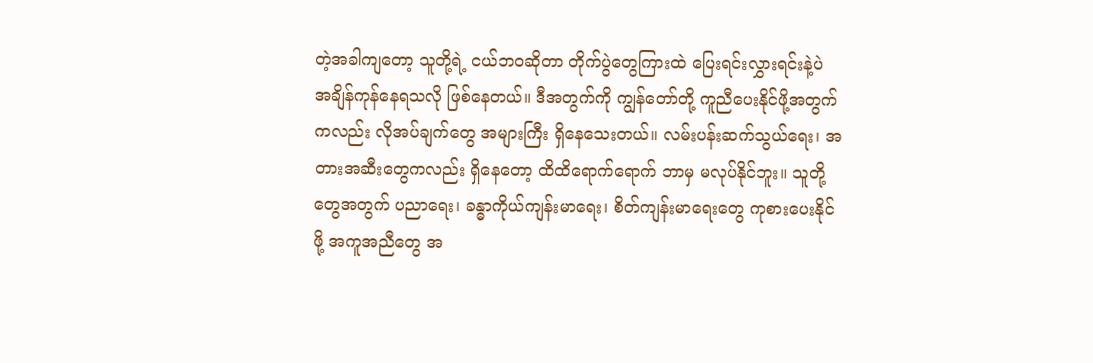တဲ့အခါကျတော့ သူတို့ရဲ့ ငယ်ဘဝဆိုတာ တိုက်ပွဲတွေကြားထဲ ပြေးရင်းလွှားရင်းနဲ့ပဲ အချိန်ကုန်နေရသလို ဖြစ်နေတယ်။ ဒီအတွက်ကို ကျွန်တော်တို့ ကူညီပေးနိုင်ဖို့အတွက်ကလည်း လိုအပ်ချက်တွေ အများကြီး ရှိနေသေးတယ်။ လမ်းပန်းဆက်သွယ်ရေး၊ အတားအဆီးတွေကလည်း ရှိနေတော့ ထိထိရောက်ရောက် ဘာမှ မလုပ်နိုင်ဘူး။ သူတို့တွေအတွက် ပညာရေး၊ ခန္ဓာကိုယ်ကျန်းမာရေး၊ စိတ်ကျန်းမာရေးတွေ ကုစားပေးနိုင်ဖို့ အကူအညီတွေ အ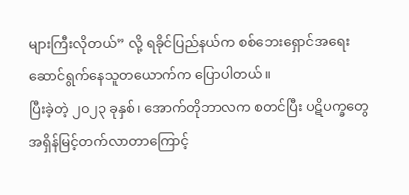များကြီးလိုတယ်” လို့ ရခိုင်ပြည်နယ်က စစ်ဘေးရှောင်အရေး ဆောင်ရွက်နေသူတယောက်က ပြောပါတယ်။
ပြီးခဲ့တဲ့ ၂၀၂၃ ခုနှစ်၊ အောက်တိုဘာလက စတင်ပြီး ပဋိပက္ခတွေ အရှိန်မြင့်တက်လာတာကြောင့်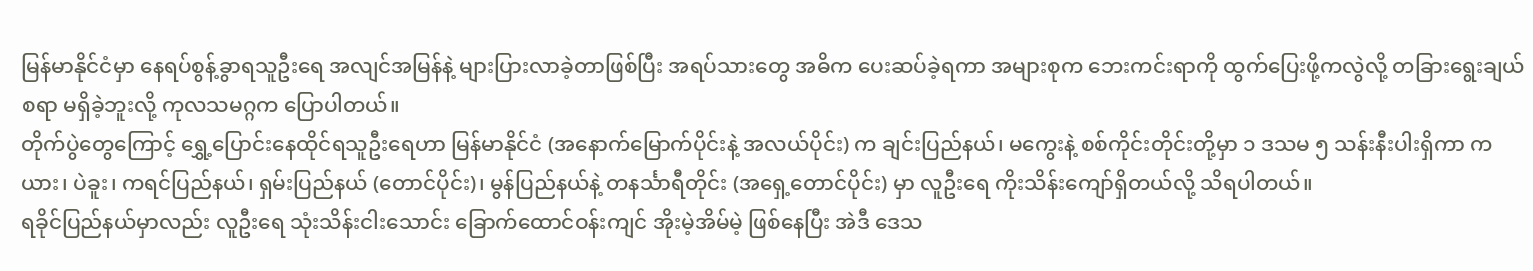မြန်မာနိုင်ငံမှာ နေရပ်စွန့်ခွာရသူဦးရေ အလျင်အမြန်နဲ့ များပြားလာခဲ့တာဖြစ်ပြီး အရပ်သားတွေ အဓိက ပေးဆပ်ခဲ့ရကာ အများစုက ဘေးကင်းရာကို ထွက်ပြေးဖို့ကလွဲလို့ တခြားရွေးချယ်စရာ မရှိခဲ့ဘူးလို့ ကုလသမဂ္ဂက ပြောပါတယ်။
တိုက်ပွဲတွေကြောင့် ရွှေ့ပြောင်းနေထိုင်ရသူဦးရေဟာ မြန်မာနိုင်ငံ (အနောက်မြောက်ပိုင်းနဲ့ အလယ်ပိုင်း) က ချင်းပြည်နယ်၊ မကွေးနဲ့ စစ်ကိုင်းတိုင်းတို့မှာ ၁ ဒသမ ၅ သန်းနီးပါးရှိကာ ကယား၊ ပဲခူး၊ ကရင်ပြည်နယ်၊ ရှမ်းပြည်နယ် (တောင်ပိုင်း)၊ မွန်ပြည်နယ်နဲ့ တနင်္သာရီတိုင်း (အရှေ့တောင်ပိုင်း) မှာ လူဦးရေ ကိုးသိန်းကျော်ရှိတယ်လို့ သိရပါတယ်။
ရခိုင်ပြည်နယ်မှာလည်း လူဦးရေ သုံးသိန်းငါးသောင်း ခြောက်ထောင်ဝန်းကျင် အိုးမဲ့အိမ်မဲ့ ဖြစ်နေပြီး အဲဒီ ဒေသ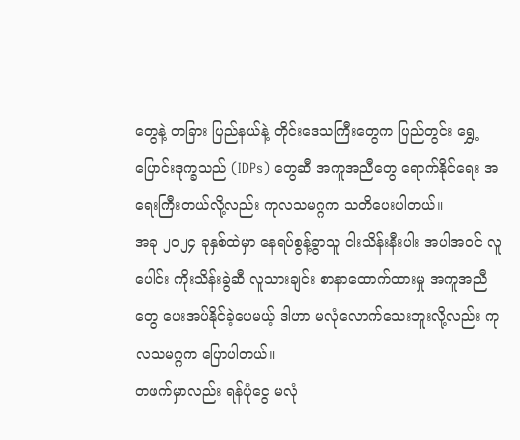တွေနဲ့ တခြား ပြည်နယ်နဲ့ တိုင်းဒေသကြီးတွေက ပြည်တွင်း ရွှေ့ပြောင်းဒုက္ခသည် (IDPs) တွေဆီ အကူအညီတွေ ရောက်နိုင်ရေး အရေးကြီးတယ်လို့လည်း ကုလသမဂ္ဂက သတိပေးပါတယ်။
အခု ၂၀၂၄ ခုနှစ်ထဲမှာ နေရပ်စွန့်ခွာသူ ငါးသိန်းနီးပါး အပါအဝင် လူပေါင်း ကိုးသိန်းခွဲဆီ လူသားချင်း စာနာထောက်ထားမှု အကူအညီတွေ ပေးအပ်နိုင်ခဲ့ပေမယ့် ဒါဟာ မလုံလောက်သေးဘူးလို့လည်း ကုလသမဂ္ဂက ပြောပါတယ်။
တဖက်မှာလည်း ရန်ပုံငွေ မလုံ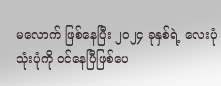မလောက် ဖြစ်နေပြီး ၂၀၂၄ ခုနှစ်ရဲ့ လေးပုံ သုံးပုံကို ဝင်နေပြီဖြစ်ပေ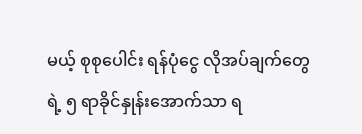မယ့် စုစုပေါင်း ရန်ပုံငွေ လိုအပ်ချက်တွေရဲ့ ၅ ရာခိုင်နှုန်းအောက်သာ ရ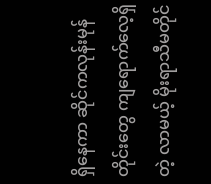ရှိနေကာ ဆိုင်ကလုန်းမုန်တိုင်းတွေ ကျရောက်လေ့ရှိတဲ့ လာမယ့် မိုးရာသီမတိုင်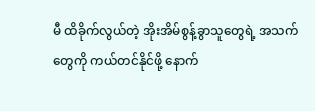မီ ထိခိုက်လွယ်တဲ့ အိုးအိမ်စွန့်ခွာသူတွေရဲ့ အသက်တွေကို ကယ်တင်နိုင်ဖို့ နောက်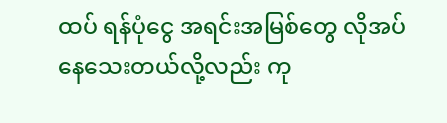ထပ် ရန်ပုံငွေ အရင်းအမြစ်တွေ လိုအပ်နေသေးတယ်လို့လည်း ကု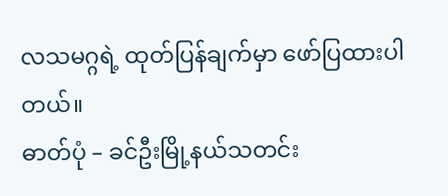လသမဂ္ဂရဲ့ ထုတ်ပြန်ချက်မှာ ဖော်ပြထားပါတယ်။
ဓာတ်ပုံ – ခင်ဦးမြို့နယ်သတင်း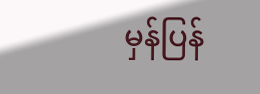မှန်ပြန်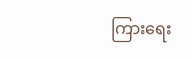ကြားရေး